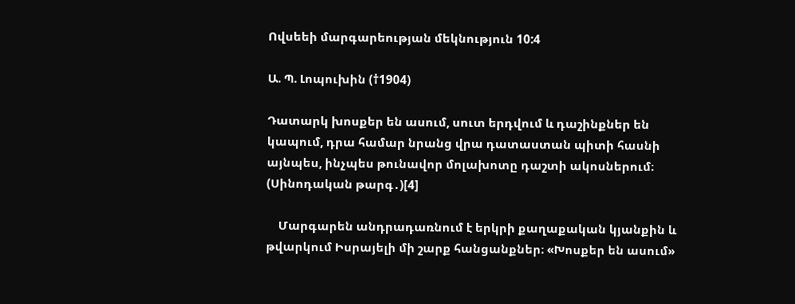Ովսեեի մարգարեության մեկնություն 10:4

Ա. Պ. Լոպուխին (†1904)

Դատարկ խոսքեր են ասում, սուտ երդվում և դաշինքներ են կապում, դրա համար նրանց վրա դատաստան պիտի հասնի այնպես, ինչպես թունավոր մոլախոտը դաշտի ակոսներում։ (Սինոդական թարգ․)[4]

    Մարգարեն անդրադառնում է երկրի քաղաքական կյանքին և թվարկում Իսրայելի մի շարք հանցանքներ։ «Խոսքեր են ասում»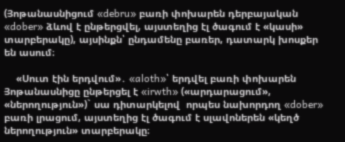(Յոթանասնիցում «debru» բառի փոխարեն դերբայական «dober» ձևով է ընթերցվել, այստեղից էլ ծագում է «կասի» տարբերակը), այսինքն՝ ընդամենը բառեր, դատարկ խոսքեր են ասում։

    «Սուտ էին երդվում»․ «aloth»՝ երդվել բառի փոխարեն Յոթանասնիցը ընթերցել է «irwth» («արդարացում», «ներողություն»)` սա դիտարկելով  որպես նախորդող «dober» բառի լրացում, այստեղից էլ ծագում է սլավոներեն «կեղծ ներողություն» տարբերակը։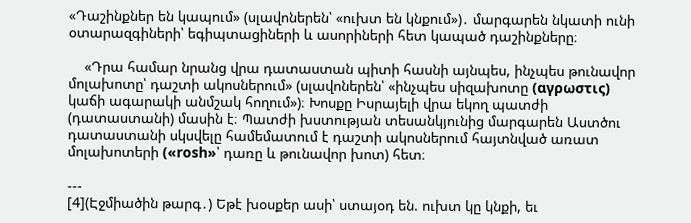«Դաշինքներ են կապում» (սլավոներեն՝ «ուխտ են կնքում»)․ մարգարեն նկատի ունի օտարազգիների՝ եգիպտացիների և ասորիների հետ կապած դաշինքները։

    «Դրա համար նրանց վրա դատաստան պիտի հասնի այնպես, ինչպես թունավոր մոլախոտը՝ դաշտի ակոսներում» (սլավոներեն՝ «ինչպես սիզախոտը (αγρωστις) կաճի ագարակի անմշակ հողում»)։ Խոսքը Իսրայելի վրա եկող պատժի (դատաստանի) մասին է։ Պատժի խստության տեսանկյունից մարգարեն Աստծու դատաստանի սկսվելը համեմատում է դաշտի ակոսներում հայտնված առատ մոլախոտերի («rosh»՝ դառը և թունավոր խոտ) հետ։

---
[4](Էջմիածին թարգ․) Եթէ խօսքեր ասի՝ ստայօդ են. ուխտ կը կնքի, եւ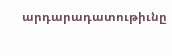արդարադատութիւնը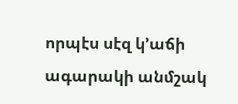որպէս սէզ կ՚աճի ագարակի անմշակ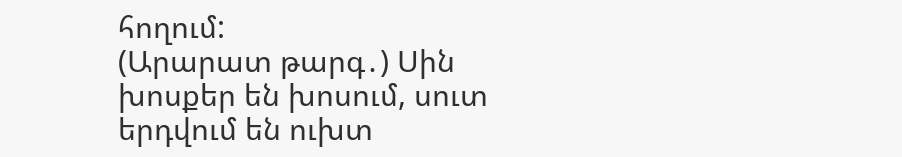հողում:
(Արարատ թարգ․) Սին խոսքեր են խոսում, սուտ երդվում են ուխտ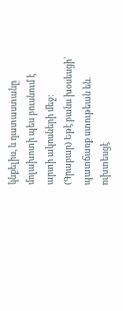կնքելիս, և դատաստանը մոլախոտի պես բուսնում է արտի ակոսների մեջ։
(Գրաբար) Եթէ բանս խօսեսցի՝ պատճառք ստութեան են. ուխտեսցէ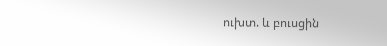ուխտ. և բուսցին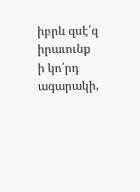իբրև զսէ՛զ իրաւունք ի կո՛րդ ագարակի,